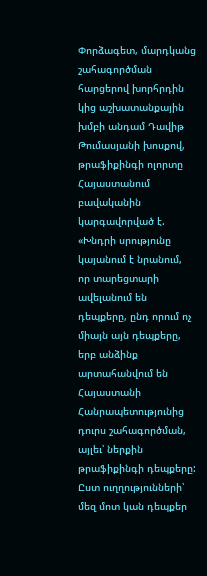Փորձագետ, մարդկանց շահագործման հարցերով խորհրդին կից աշխատանքային խմբի անդամ Դավիթ Թումասյանի խոսքով, թրաֆիքինգի ոլորտը Հայաստանում բավականին կարգավորված է. «Խնդրի սրությունը կայանում է նրանում, որ տարեցտարի ավելանում են դեպքերը, ընդ որում ոչ միայն այն դեպքերը, երբ անձինք արտահանվում են Հայաստանի Հանրապետությունից դուրս շահագործման, այլեւ՝ ներքին թրաֆիքինգի դեպքերը: Ըստ ուղղությունների՝ մեզ մոտ կան դեպքեր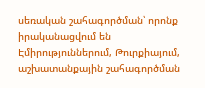սեռական շահագործման՝ որոնք իրականացվում են Էմիրություններում, Թուրքիայում, աշխատանքային շահագործման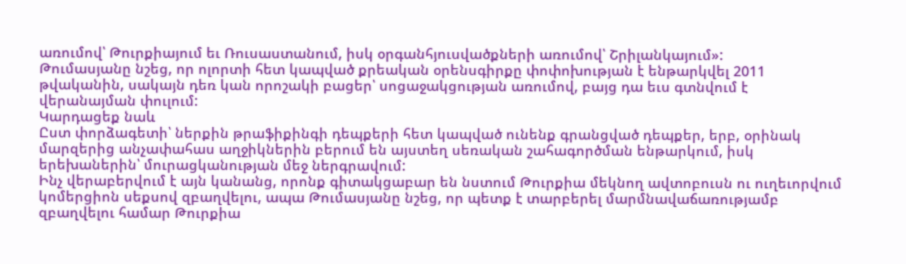առումով՝ Թուրքիայում եւ Ռուսաստանում, իսկ օրգանհյուսվածքների առումով՝ Շրիլանկայում»:
Թումասյանը նշեց, որ ոլորտի հետ կապված քրեական օրենսգիրքը փոփոխության է ենթարկվել 2011 թվականին, սակայն դեռ կան որոշակի բացեր՝ սոցաջակցության առումով, բայց դա եւս գտնվում է վերանայման փուլում:
Կարդացեք նաև
Ըստ փորձագետի՝ ներքին թրաֆիքինգի դեպքերի հետ կապված ունենք գրանցված դեպքեր, երբ, օրինակ մարզերից անչափահաս աղջիկներին բերում են այստեղ սեռական շահագործման ենթարկում, իսկ երեխաներին՝ մուրացկանության մեջ ներգրավում:
Ինչ վերաբերվում է այն կանանց, որոնք գիտակցաբար են նստում Թուրքիա մեկնող ավտոբուսն ու ուղեւորվում կոմերցիոն սեքսով զբաղվելու, ապա Թումասյանը նշեց, որ պետք է տարբերել մարմնավաճառությամբ զբաղվելու համար Թուրքիա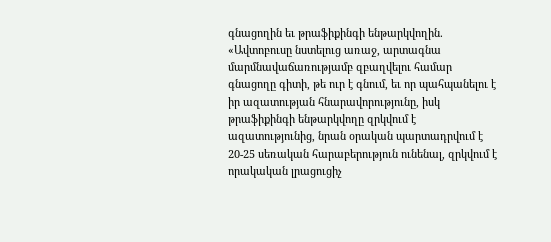գնացողին եւ թրաֆիքինգի ենթարկվողին. «Ավտոբուսը նստելուց առաջ, արտագնա մարմնավաճառությամբ զբաղվելու համար գնացողը գիտի, թե ուր է գնում, եւ որ պահպանելու է իր ազատության հնարավորությունը, իսկ թրաֆիքինգի ենթարկվողը զրկվում է ազատությունից, նրան օրական պարտադրվում է 20-25 սեռական հարաբերություն ունենալ, զրկվում է որակական լրացուցիչ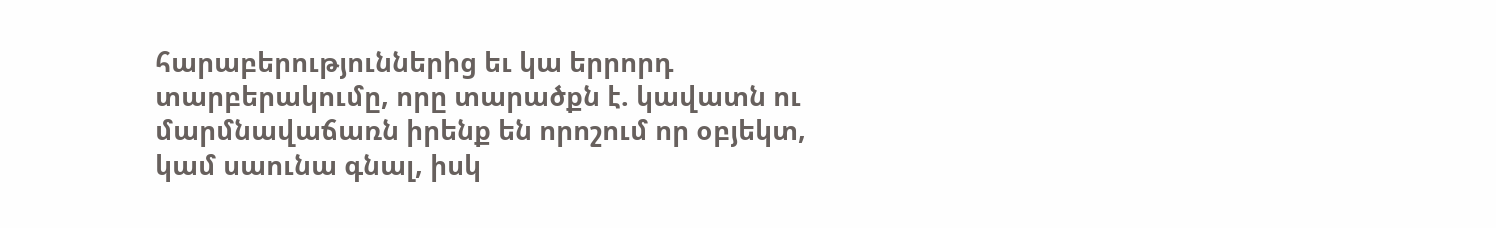հարաբերություններից եւ կա երրորդ տարբերակումը, որը տարածքն է. կավատն ու մարմնավաճառն իրենք են որոշում որ օբյեկտ, կամ սաունա գնալ, իսկ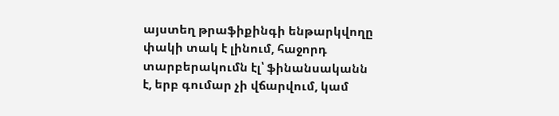այստեղ թրաֆիքինգի ենթարկվողը փակի տակ է լինում, հաջորդ տարբերակումն էլ՝ ֆինանսականն է, երբ գումար չի վճարվում, կամ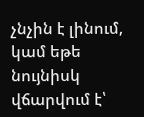չնչին է լինում, կամ եթե նույնիսկ վճարվում է՝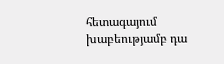հետագայում խաբեությամբ դա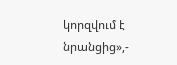կորզվում է նրանցից»,-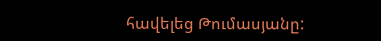հավելեց Թումասյանը: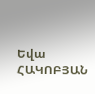Եվա ՀԱԿՈԲՅԱՆ